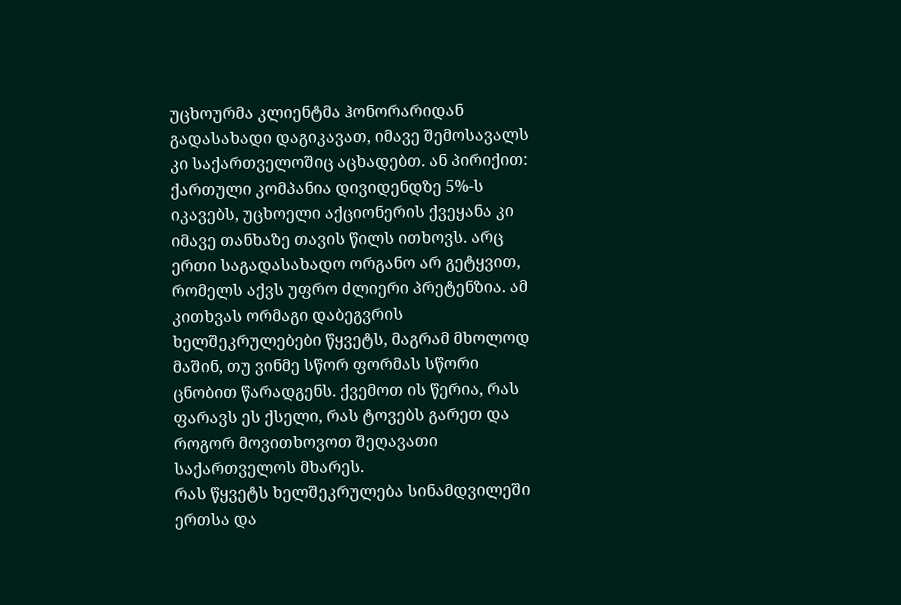უცხოურმა კლიენტმა ჰონორარიდან გადასახადი დაგიკავათ, იმავე შემოსავალს კი საქართველოშიც აცხადებთ. ან პირიქით: ქართული კომპანია დივიდენდზე 5%-ს იკავებს, უცხოელი აქციონერის ქვეყანა კი იმავე თანხაზე თავის წილს ითხოვს. არც ერთი საგადასახადო ორგანო არ გეტყვით, რომელს აქვს უფრო ძლიერი პრეტენზია. ამ კითხვას ორმაგი დაბეგვრის ხელშეკრულებები წყვეტს, მაგრამ მხოლოდ მაშინ, თუ ვინმე სწორ ფორმას სწორი ცნობით წარადგენს. ქვემოთ ის წერია, რას ფარავს ეს ქსელი, რას ტოვებს გარეთ და როგორ მოვითხოვოთ შეღავათი საქართველოს მხარეს.
რას წყვეტს ხელშეკრულება სინამდვილეში
ერთსა და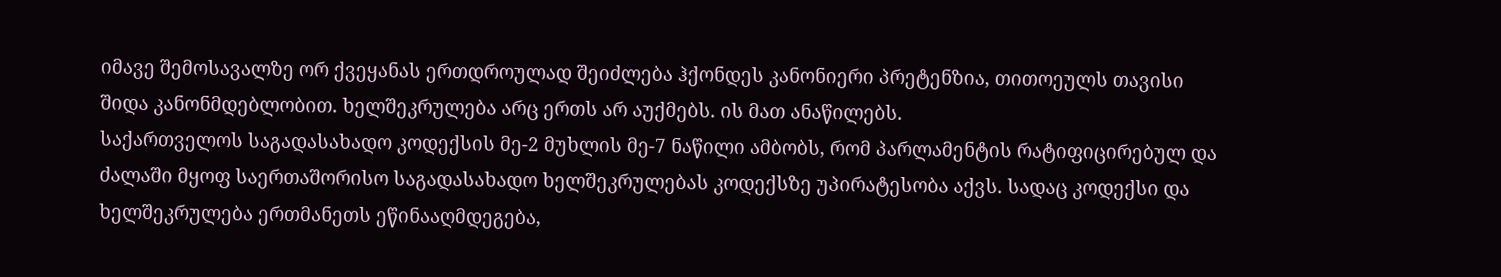იმავე შემოსავალზე ორ ქვეყანას ერთდროულად შეიძლება ჰქონდეს კანონიერი პრეტენზია, თითოეულს თავისი შიდა კანონმდებლობით. ხელშეკრულება არც ერთს არ აუქმებს. ის მათ ანაწილებს.
საქართველოს საგადასახადო კოდექსის მე-2 მუხლის მე-7 ნაწილი ამბობს, რომ პარლამენტის რატიფიცირებულ და ძალაში მყოფ საერთაშორისო საგადასახადო ხელშეკრულებას კოდექსზე უპირატესობა აქვს. სადაც კოდექსი და ხელშეკრულება ერთმანეთს ეწინააღმდეგება,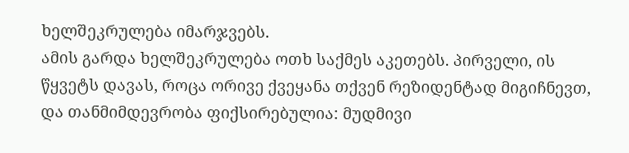ხელშეკრულება იმარჯვებს.
ამის გარდა ხელშეკრულება ოთხ საქმეს აკეთებს. პირველი, ის წყვეტს დავას, როცა ორივე ქვეყანა თქვენ რეზიდენტად მიგიჩნევთ, და თანმიმდევრობა ფიქსირებულია: მუდმივი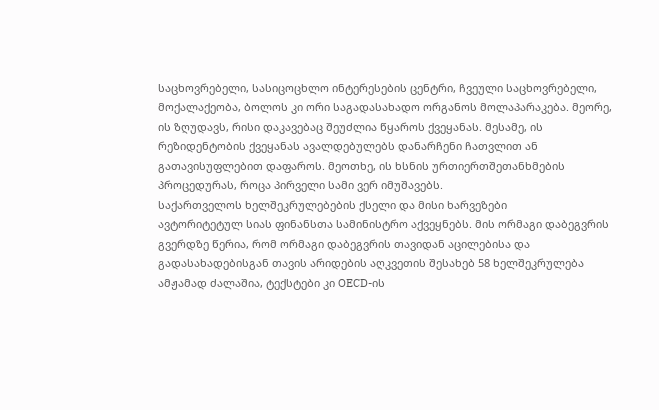საცხოვრებელი, სასიცოცხლო ინტერესების ცენტრი, ჩვეული საცხოვრებელი, მოქალაქეობა, ბოლოს კი ორი საგადასახადო ორგანოს მოლაპარაკება. მეორე, ის ზღუდავს, რისი დაკავებაც შეუძლია წყაროს ქვეყანას. მესამე, ის რეზიდენტობის ქვეყანას ავალდებულებს დანარჩენი ჩათვლით ან გათავისუფლებით დაფაროს. მეოთხე, ის ხსნის ურთიერთშეთანხმების პროცედურას, როცა პირველი სამი ვერ იმუშავებს.
საქართველოს ხელშეკრულებების ქსელი და მისი ხარვეზები
ავტორიტეტულ სიას ფინანსთა სამინისტრო აქვეყნებს. მის ორმაგი დაბეგვრის გვერდზე წერია, რომ ორმაგი დაბეგვრის თავიდან აცილებისა და გადასახადებისგან თავის არიდების აღკვეთის შესახებ 58 ხელშეკრულება ამჟამად ძალაშია, ტექსტები კი OECD-ის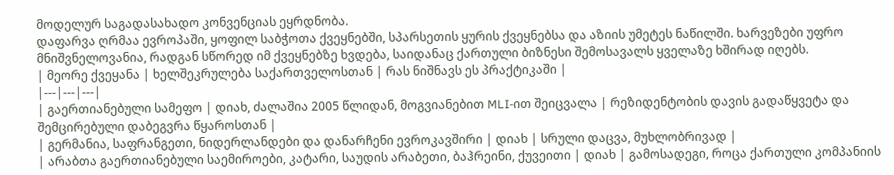მოდელურ საგადასახადო კონვენციას ეყრდნობა.
დაფარვა ღრმაა ევროპაში, ყოფილ საბჭოთა ქვეყნებში, სპარსეთის ყურის ქვეყნებსა და აზიის უმეტეს ნაწილში. ხარვეზები უფრო მნიშვნელოვანია, რადგან სწორედ იმ ქვეყნებზე ხვდება, საიდანაც ქართული ბიზნესი შემოსავალს ყველაზე ხშირად იღებს.
| მეორე ქვეყანა | ხელშეკრულება საქართველოსთან | რას ნიშნავს ეს პრაქტიკაში |
|---|---|---|
| გაერთიანებული სამეფო | დიახ, ძალაშია 2005 წლიდან, მოგვიანებით MLI-ით შეიცვალა | რეზიდენტობის დავის გადაწყვეტა და შემცირებული დაბეგვრა წყაროსთან |
| გერმანია, საფრანგეთი, ნიდერლანდები და დანარჩენი ევროკავშირი | დიახ | სრული დაცვა, მუხლობრივად |
| არაბთა გაერთიანებული საემიროები, კატარი, საუდის არაბეთი, ბაჰრეინი, ქუვეითი | დიახ | გამოსადეგი, როცა ქართული კომპანიის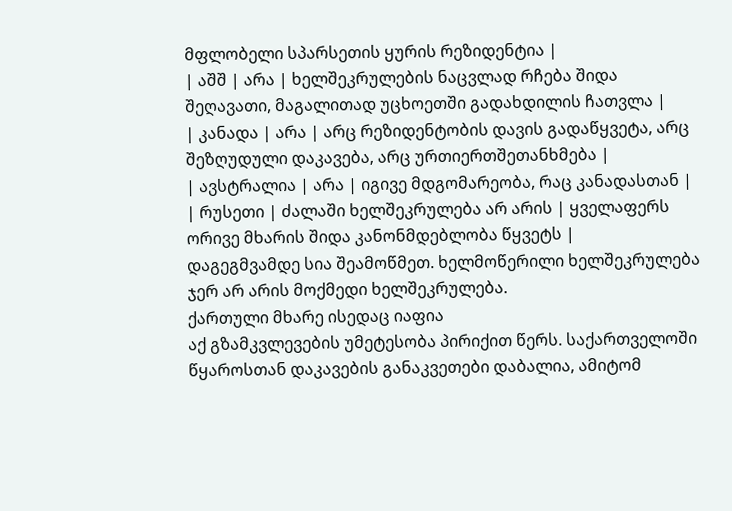მფლობელი სპარსეთის ყურის რეზიდენტია |
| აშშ | არა | ხელშეკრულების ნაცვლად რჩება შიდა შეღავათი, მაგალითად უცხოეთში გადახდილის ჩათვლა |
| კანადა | არა | არც რეზიდენტობის დავის გადაწყვეტა, არც შეზღუდული დაკავება, არც ურთიერთშეთანხმება |
| ავსტრალია | არა | იგივე მდგომარეობა, რაც კანადასთან |
| რუსეთი | ძალაში ხელშეკრულება არ არის | ყველაფერს ორივე მხარის შიდა კანონმდებლობა წყვეტს |
დაგეგმვამდე სია შეამოწმეთ. ხელმოწერილი ხელშეკრულება ჯერ არ არის მოქმედი ხელშეკრულება.
ქართული მხარე ისედაც იაფია
აქ გზამკვლევების უმეტესობა პირიქით წერს. საქართველოში წყაროსთან დაკავების განაკვეთები დაბალია, ამიტომ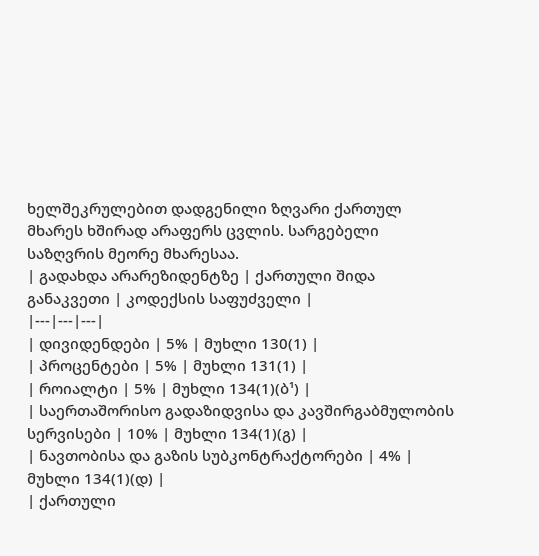ხელშეკრულებით დადგენილი ზღვარი ქართულ მხარეს ხშირად არაფერს ცვლის. სარგებელი საზღვრის მეორე მხარესაა.
| გადახდა არარეზიდენტზე | ქართული შიდა განაკვეთი | კოდექსის საფუძველი |
|---|---|---|
| დივიდენდები | 5% | მუხლი 130(1) |
| პროცენტები | 5% | მუხლი 131(1) |
| როიალტი | 5% | მუხლი 134(1)(ბ¹) |
| საერთაშორისო გადაზიდვისა და კავშირგაბმულობის სერვისები | 10% | მუხლი 134(1)(გ) |
| ნავთობისა და გაზის სუბკონტრაქტორები | 4% | მუხლი 134(1)(დ) |
| ქართული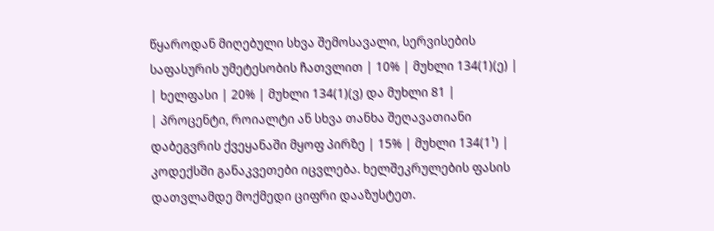წყაროდან მიღებული სხვა შემოსავალი, სერვისების საფასურის უმეტესობის ჩათვლით | 10% | მუხლი 134(1)(ე) |
| ხელფასი | 20% | მუხლი 134(1)(ვ) და მუხლი 81 |
| პროცენტი, როიალტი ან სხვა თანხა შეღავათიანი დაბეგვრის ქვეყანაში მყოფ პირზე | 15% | მუხლი 134(1¹) |
კოდექსში განაკვეთები იცვლება. ხელშეკრულების ფასის დათვლამდე მოქმედი ციფრი დააზუსტეთ.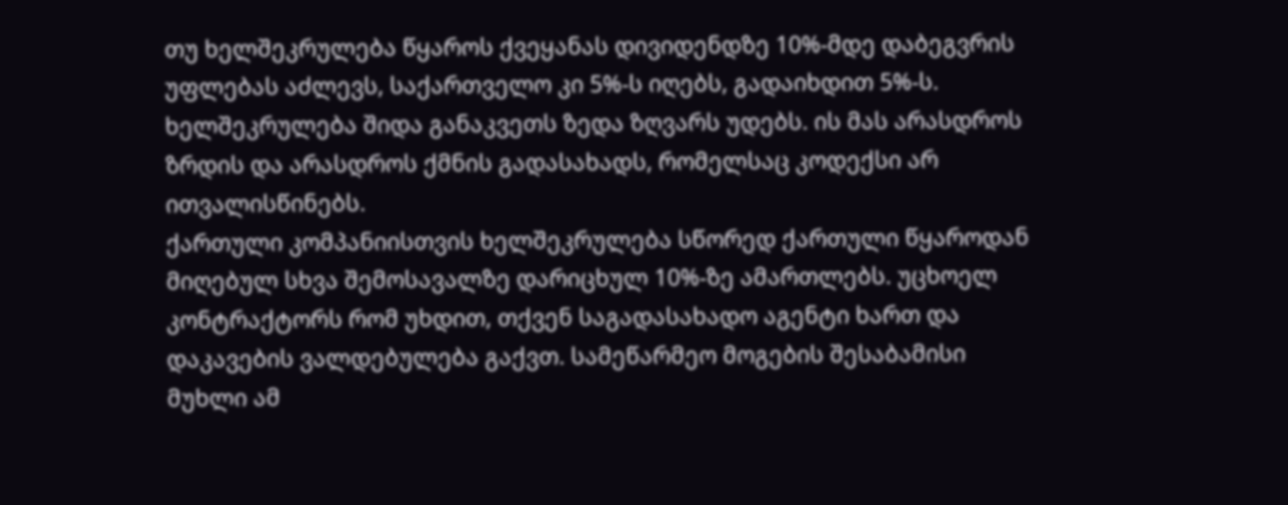თუ ხელშეკრულება წყაროს ქვეყანას დივიდენდზე 10%-მდე დაბეგვრის უფლებას აძლევს, საქართველო კი 5%-ს იღებს, გადაიხდით 5%-ს. ხელშეკრულება შიდა განაკვეთს ზედა ზღვარს უდებს. ის მას არასდროს ზრდის და არასდროს ქმნის გადასახადს, რომელსაც კოდექსი არ ითვალისწინებს.
ქართული კომპანიისთვის ხელშეკრულება სწორედ ქართული წყაროდან მიღებულ სხვა შემოსავალზე დარიცხულ 10%-ზე ამართლებს. უცხოელ კონტრაქტორს რომ უხდით, თქვენ საგადასახადო აგენტი ხართ და დაკავების ვალდებულება გაქვთ. სამეწარმეო მოგების შესაბამისი მუხლი ამ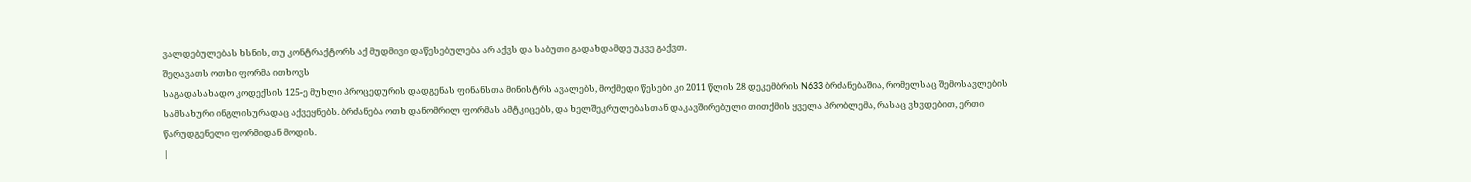ვალდებულებას ხსნის, თუ კონტრაქტორს აქ მუდმივი დაწესებულება არ აქვს და საბუთი გადახდამდე უკვე გაქვთ.
შეღავათს ოთხი ფორმა ითხოვს
საგადასახადო კოდექსის 125-ე მუხლი პროცედურის დადგენას ფინანსთა მინისტრს ავალებს, მოქმედი წესები კი 2011 წლის 28 დეკემბრის N633 ბრძანებაშია, რომელსაც შემოსავლების სამსახური ინგლისურადაც აქვეყნებს. ბრძანება ოთხ დანომრილ ფორმას ამტკიცებს, და ხელშეკრულებასთან დაკავშირებული თითქმის ყველა პრობლემა, რასაც ვხვდებით, ერთი წარუდგენელი ფორმიდან მოდის.
|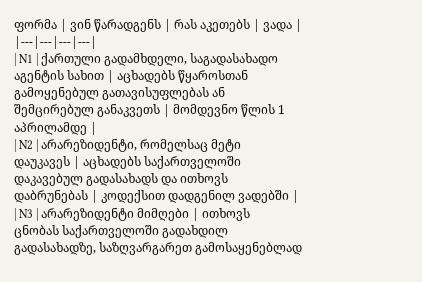ფორმა | ვინ წარადგენს | რას აკეთებს | ვადა |
|---|---|---|---|
| N1 | ქართული გადამხდელი, საგადასახადო აგენტის სახით | აცხადებს წყაროსთან გამოყენებულ გათავისუფლებას ან შემცირებულ განაკვეთს | მომდევნო წლის 1 აპრილამდე |
| N2 | არარეზიდენტი, რომელსაც მეტი დაუკავეს | აცხადებს საქართველოში დაკავებულ გადასახადს და ითხოვს დაბრუნებას | კოდექსით დადგენილ ვადებში |
| N3 | არარეზიდენტი მიმღები | ითხოვს ცნობას საქართველოში გადახდილ გადასახადზე, საზღვარგარეთ გამოსაყენებლად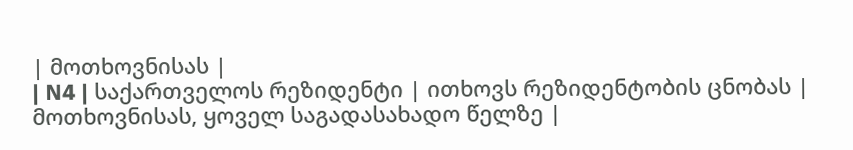| მოთხოვნისას |
| N4 | საქართველოს რეზიდენტი | ითხოვს რეზიდენტობის ცნობას | მოთხოვნისას, ყოველ საგადასახადო წელზე |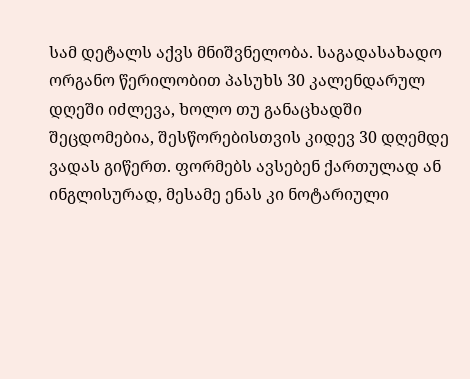სამ დეტალს აქვს მნიშვნელობა. საგადასახადო ორგანო წერილობით პასუხს 30 კალენდარულ დღეში იძლევა, ხოლო თუ განაცხადში შეცდომებია, შესწორებისთვის კიდევ 30 დღემდე ვადას გიწერთ. ფორმებს ავსებენ ქართულად ან ინგლისურად, მესამე ენას კი ნოტარიული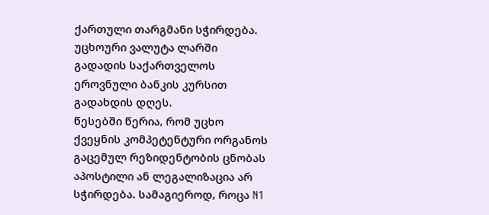ქართული თარგმანი სჭირდება. უცხოური ვალუტა ლარში გადადის საქართველოს ეროვნული ბანკის კურსით გადახდის დღეს.
წესებში წერია, რომ უცხო ქვეყნის კომპეტენტური ორგანოს გაცემულ რეზიდენტობის ცნობას აპოსტილი ან ლეგალიზაცია არ სჭირდება. სამაგიეროდ, როცა N1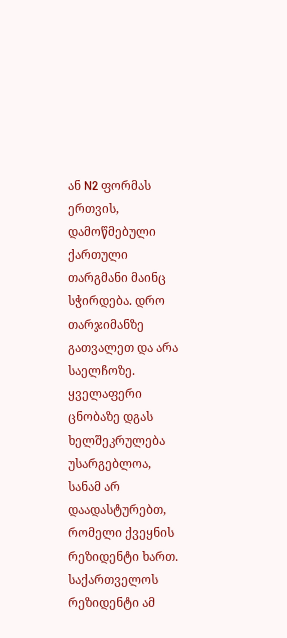ან N2 ფორმას ერთვის, დამოწმებული ქართული თარგმანი მაინც სჭირდება. დრო თარჯიმანზე გათვალეთ და არა საელჩოზე.
ყველაფერი ცნობაზე დგას
ხელშეკრულება უსარგებლოა, სანამ არ დაადასტურებთ, რომელი ქვეყნის რეზიდენტი ხართ. საქართველოს რეზიდენტი ამ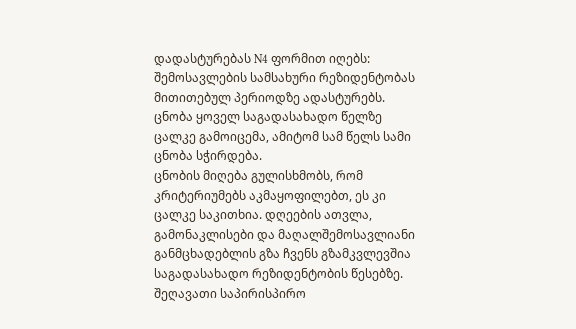დადასტურებას N4 ფორმით იღებს: შემოსავლების სამსახური რეზიდენტობას მითითებულ პერიოდზე ადასტურებს. ცნობა ყოველ საგადასახადო წელზე ცალკე გამოიცემა, ამიტომ სამ წელს სამი ცნობა სჭირდება.
ცნობის მიღება გულისხმობს, რომ კრიტერიუმებს აკმაყოფილებთ, ეს კი ცალკე საკითხია. დღეების ათვლა, გამონაკლისები და მაღალშემოსავლიანი განმცხადებლის გზა ჩვენს გზამკვლევშია საგადასახადო რეზიდენტობის წესებზე.
შეღავათი საპირისპირო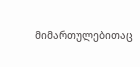მიმართულებითაც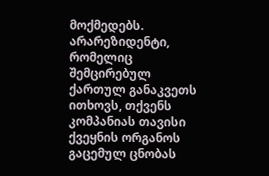მოქმედებს. არარეზიდენტი, რომელიც შემცირებულ ქართულ განაკვეთს ითხოვს, თქვენს კომპანიას თავისი ქვეყნის ორგანოს გაცემულ ცნობას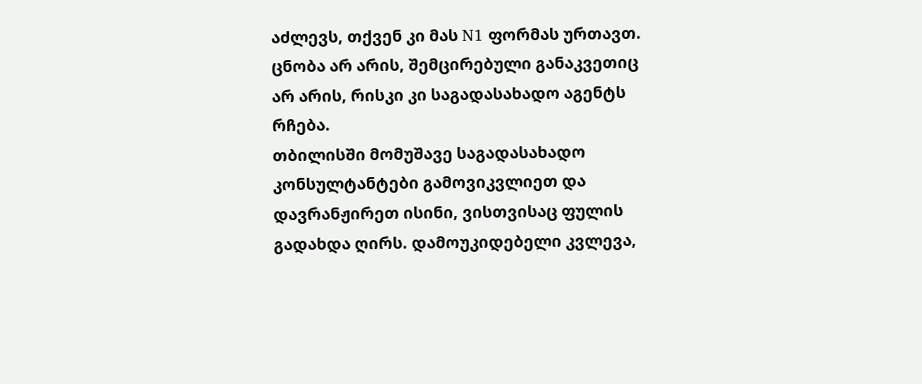აძლევს, თქვენ კი მას N1 ფორმას ურთავთ. ცნობა არ არის, შემცირებული განაკვეთიც არ არის, რისკი კი საგადასახადო აგენტს რჩება.
თბილისში მომუშავე საგადასახადო კონსულტანტები გამოვიკვლიეთ და დავრანჟირეთ ისინი, ვისთვისაც ფულის გადახდა ღირს. დამოუკიდებელი კვლევა,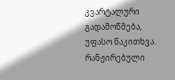კვარტალური გადამოწმება, უფასო წაკითხვა.
რანჟირებული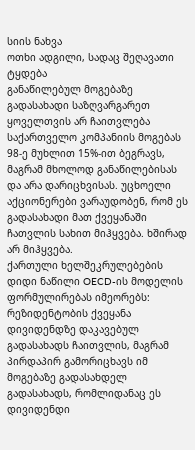სიის ნახვა
ოთხი ადგილი, სადაც შეღავათი ტყდება
განაწილებულ მოგებაზე გადასახადი საზღვარგარეთ ყოველთვის არ ჩაითვლება
საქართველო კომპანიის მოგებას 98-ე მუხლით 15%-ით ბეგრავს, მაგრამ მხოლოდ განაწილებისას და არა დარიცხვისას. უცხოელი აქციონერები ვარაუდობენ, რომ ეს გადასახადი მათ ქვეყანაში ჩათვლის სახით მიჰყვება. ხშირად არ მიჰყვება.
ქართული ხელშეკრულებების დიდი ნაწილი OECD-ის მოდელის ფორმულირებას იმეორებს: რეზიდენტობის ქვეყანა დივიდენდზე დაკავებულ გადასახადს ჩაითვლის, მაგრამ პირდაპირ გამორიცხავს იმ მოგებაზე გადასახდელ გადასახადს, რომლიდანაც ეს დივიდენდი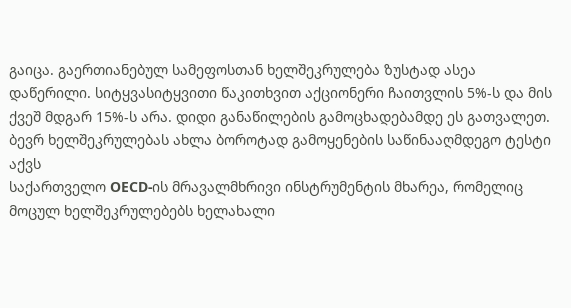გაიცა. გაერთიანებულ სამეფოსთან ხელშეკრულება ზუსტად ასეა დაწერილი. სიტყვასიტყვითი წაკითხვით აქციონერი ჩაითვლის 5%-ს და მის ქვეშ მდგარ 15%-ს არა. დიდი განაწილების გამოცხადებამდე ეს გათვალეთ.
ბევრ ხელშეკრულებას ახლა ბოროტად გამოყენების საწინააღმდეგო ტესტი აქვს
საქართველო OECD-ის მრავალმხრივი ინსტრუმენტის მხარეა, რომელიც მოცულ ხელშეკრულებებს ხელახალი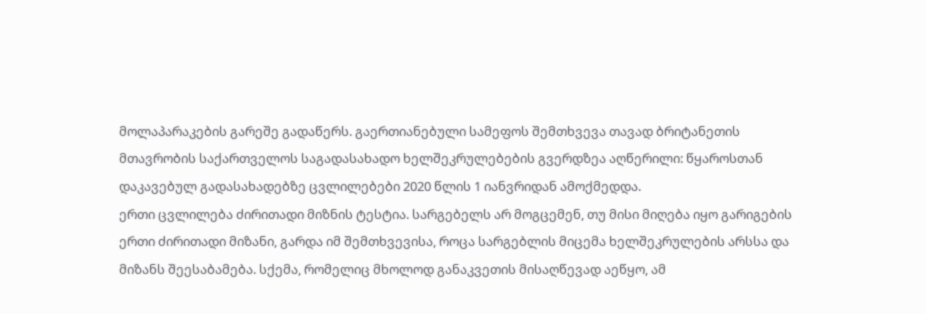მოლაპარაკების გარეშე გადაწერს. გაერთიანებული სამეფოს შემთხვევა თავად ბრიტანეთის მთავრობის საქართველოს საგადასახადო ხელშეკრულებების გვერდზეა აღწერილი: წყაროსთან დაკავებულ გადასახადებზე ცვლილებები 2020 წლის 1 იანვრიდან ამოქმედდა.
ერთი ცვლილება ძირითადი მიზნის ტესტია. სარგებელს არ მოგცემენ, თუ მისი მიღება იყო გარიგების ერთი ძირითადი მიზანი, გარდა იმ შემთხვევისა, როცა სარგებლის მიცემა ხელშეკრულების არსსა და მიზანს შეესაბამება. სქემა, რომელიც მხოლოდ განაკვეთის მისაღწევად აეწყო, ამ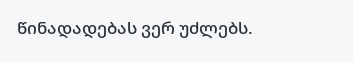წინადადებას ვერ უძლებს.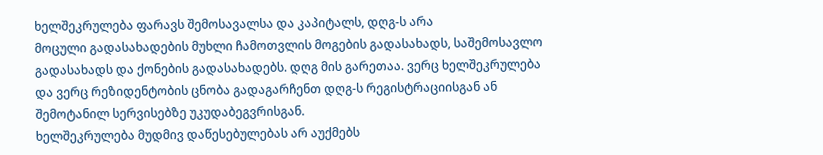ხელშეკრულება ფარავს შემოსავალსა და კაპიტალს, დღგ-ს არა
მოცული გადასახადების მუხლი ჩამოთვლის მოგების გადასახადს, საშემოსავლო გადასახადს და ქონების გადასახადებს. დღგ მის გარეთაა. ვერც ხელშეკრულება და ვერც რეზიდენტობის ცნობა გადაგარჩენთ დღგ-ს რეგისტრაციისგან ან შემოტანილ სერვისებზე უკუდაბეგვრისგან.
ხელშეკრულება მუდმივ დაწესებულებას არ აუქმებს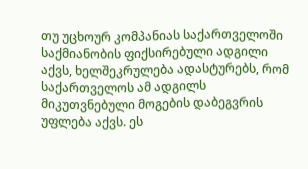თუ უცხოურ კომპანიას საქართველოში საქმიანობის ფიქსირებული ადგილი აქვს, ხელშეკრულება ადასტურებს, რომ საქართველოს ამ ადგილს მიკუთვნებული მოგების დაბეგვრის უფლება აქვს. ეს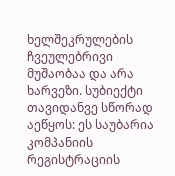ხელშეკრულების ჩვეულებრივი მუშაობაა და არა ხარვეზი. სუბიექტი თავიდანვე სწორად აეწყოს: ეს საუბარია კომპანიის რეგისტრაციის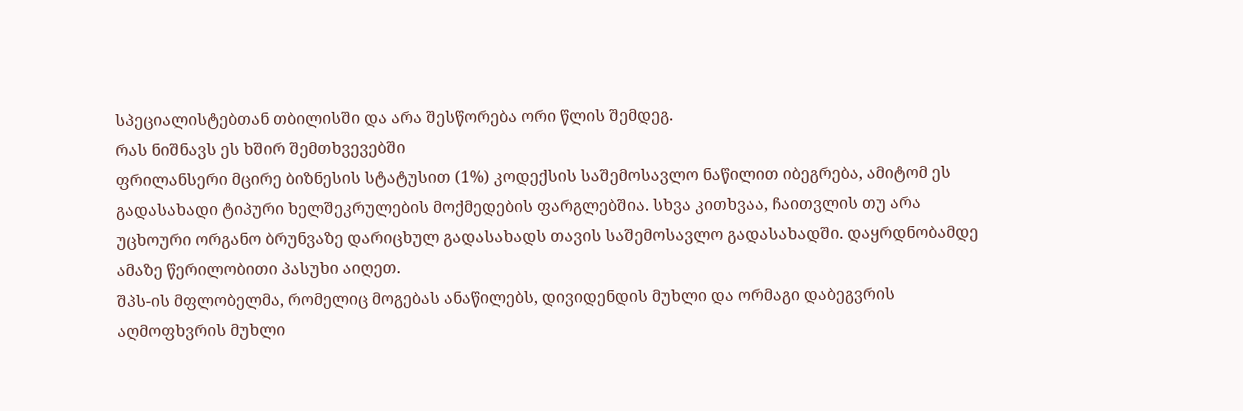სპეციალისტებთან თბილისში და არა შესწორება ორი წლის შემდეგ.
რას ნიშნავს ეს ხშირ შემთხვევებში
ფრილანსერი მცირე ბიზნესის სტატუსით (1%) კოდექსის საშემოსავლო ნაწილით იბეგრება, ამიტომ ეს გადასახადი ტიპური ხელშეკრულების მოქმედების ფარგლებშია. სხვა კითხვაა, ჩაითვლის თუ არა უცხოური ორგანო ბრუნვაზე დარიცხულ გადასახადს თავის საშემოსავლო გადასახადში. დაყრდნობამდე ამაზე წერილობითი პასუხი აიღეთ.
შპს-ის მფლობელმა, რომელიც მოგებას ანაწილებს, დივიდენდის მუხლი და ორმაგი დაბეგვრის აღმოფხვრის მუხლი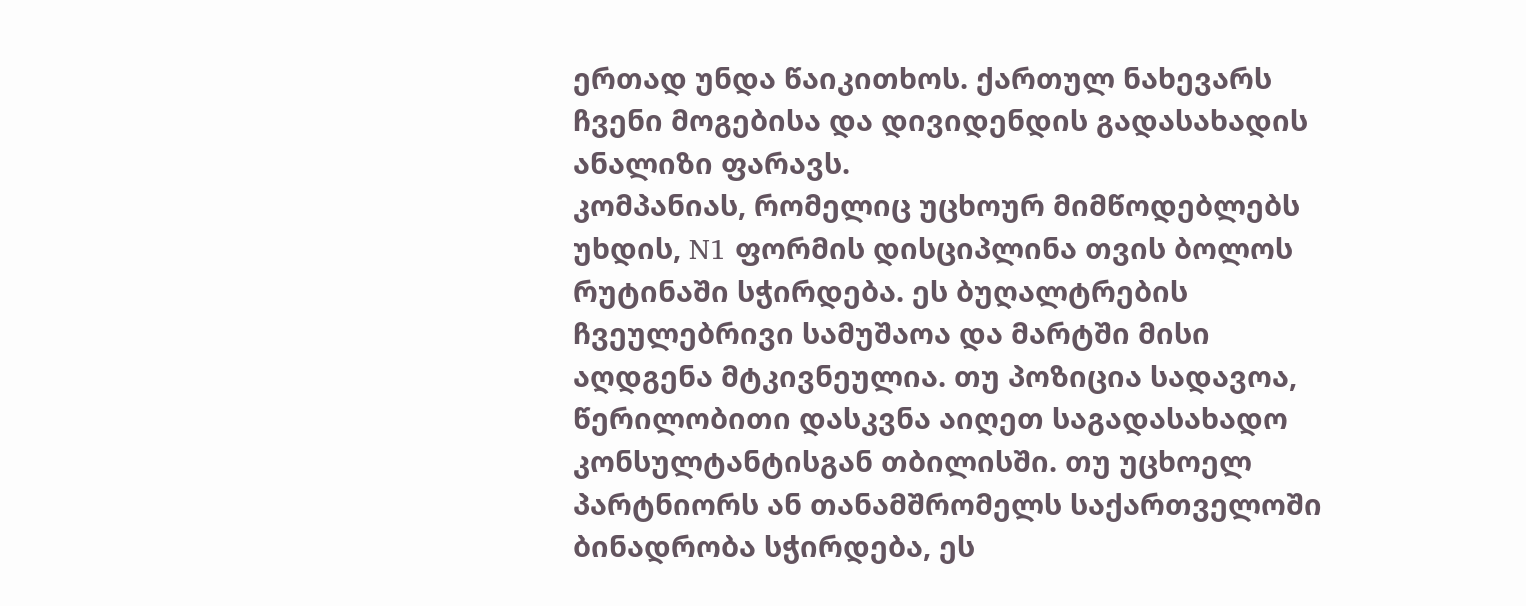ერთად უნდა წაიკითხოს. ქართულ ნახევარს ჩვენი მოგებისა და დივიდენდის გადასახადის ანალიზი ფარავს.
კომპანიას, რომელიც უცხოურ მიმწოდებლებს უხდის, N1 ფორმის დისციპლინა თვის ბოლოს რუტინაში სჭირდება. ეს ბუღალტრების ჩვეულებრივი სამუშაოა და მარტში მისი აღდგენა მტკივნეულია. თუ პოზიცია სადავოა, წერილობითი დასკვნა აიღეთ საგადასახადო კონსულტანტისგან თბილისში. თუ უცხოელ პარტნიორს ან თანამშრომელს საქართველოში ბინადრობა სჭირდება, ეს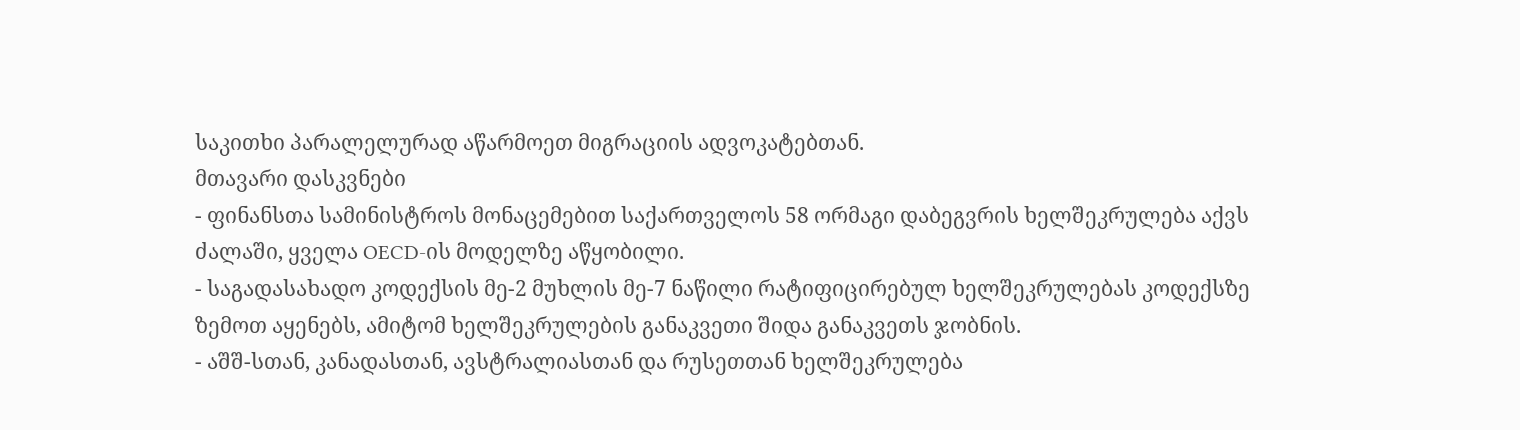საკითხი პარალელურად აწარმოეთ მიგრაციის ადვოკატებთან.
მთავარი დასკვნები
- ფინანსთა სამინისტროს მონაცემებით საქართველოს 58 ორმაგი დაბეგვრის ხელშეკრულება აქვს ძალაში, ყველა OECD-ის მოდელზე აწყობილი.
- საგადასახადო კოდექსის მე-2 მუხლის მე-7 ნაწილი რატიფიცირებულ ხელშეკრულებას კოდექსზე ზემოთ აყენებს, ამიტომ ხელშეკრულების განაკვეთი შიდა განაკვეთს ჯობნის.
- აშშ-სთან, კანადასთან, ავსტრალიასთან და რუსეთთან ხელშეკრულება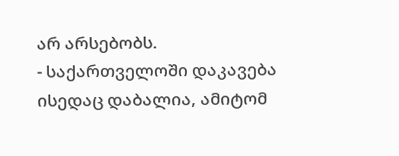არ არსებობს.
- საქართველოში დაკავება ისედაც დაბალია, ამიტომ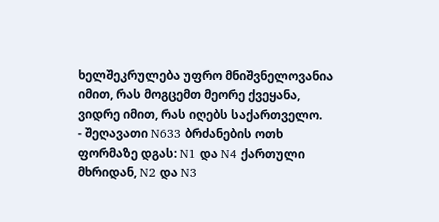ხელშეკრულება უფრო მნიშვნელოვანია იმით, რას მოგცემთ მეორე ქვეყანა, ვიდრე იმით, რას იღებს საქართველო.
- შეღავათი N633 ბრძანების ოთხ ფორმაზე დგას: N1 და N4 ქართული მხრიდან, N2 და N3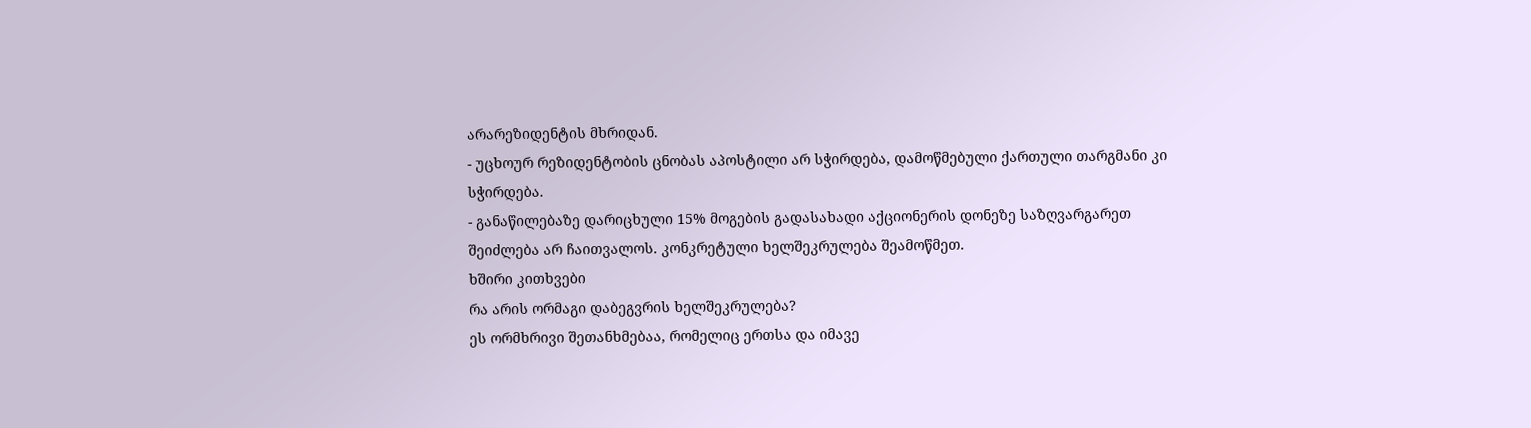არარეზიდენტის მხრიდან.
- უცხოურ რეზიდენტობის ცნობას აპოსტილი არ სჭირდება, დამოწმებული ქართული თარგმანი კი სჭირდება.
- განაწილებაზე დარიცხული 15% მოგების გადასახადი აქციონერის დონეზე საზღვარგარეთ შეიძლება არ ჩაითვალოს. კონკრეტული ხელშეკრულება შეამოწმეთ.
ხშირი კითხვები
რა არის ორმაგი დაბეგვრის ხელშეკრულება?
ეს ორმხრივი შეთანხმებაა, რომელიც ერთსა და იმავე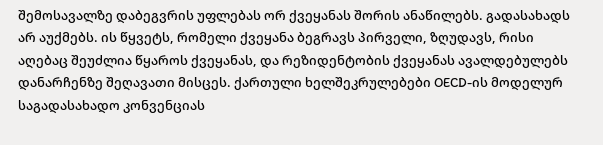შემოსავალზე დაბეგვრის უფლებას ორ ქვეყანას შორის ანაწილებს. გადასახადს არ აუქმებს. ის წყვეტს, რომელი ქვეყანა ბეგრავს პირველი, ზღუდავს, რისი აღებაც შეუძლია წყაროს ქვეყანას, და რეზიდენტობის ქვეყანას ავალდებულებს დანარჩენზე შეღავათი მისცეს. ქართული ხელშეკრულებები OECD-ის მოდელურ საგადასახადო კონვენციას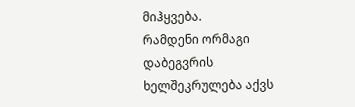მიჰყვება.
რამდენი ორმაგი დაბეგვრის ხელშეკრულება აქვს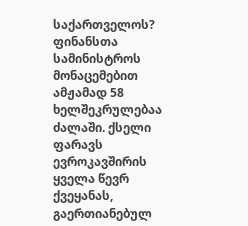საქართველოს?
ფინანსთა სამინისტროს მონაცემებით ამჟამად 58 ხელშეკრულებაა ძალაში. ქსელი ფარავს ევროკავშირის ყველა წევრ ქვეყანას, გაერთიანებულ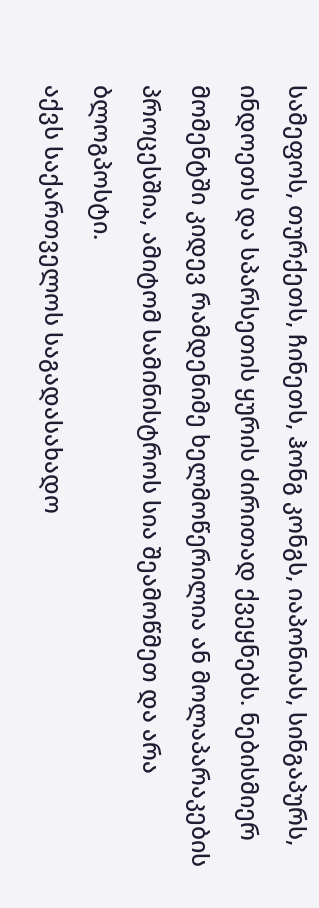სამეფოს, თურქეთს, ჩინეთს, ჰონგ კონგს, იაპონიას, სინგაპურს, ინდოეთს და სპარსეთის ყურის ძირითად ქვეყნებს. ნებისმიერ მომენტში კიდევ რამდენიმე ხელმოწერილია ან მოლაპარაკების პროცესშია, ამიტომ სამინისტროს სია შეამოწმეთ და არა ბლოგპოსტი.
აქვს საქართველოს საგადასახადო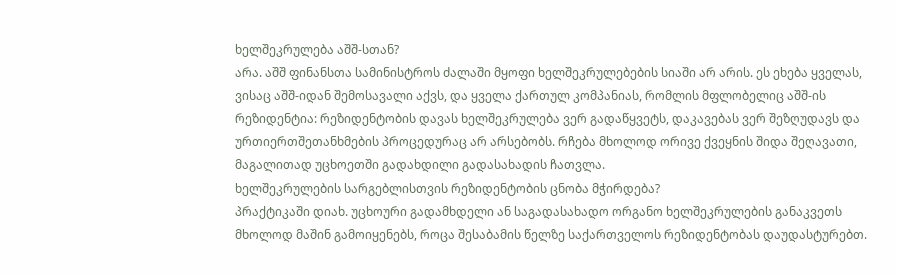ხელშეკრულება აშშ-სთან?
არა. აშშ ფინანსთა სამინისტროს ძალაში მყოფი ხელშეკრულებების სიაში არ არის. ეს ეხება ყველას, ვისაც აშშ-იდან შემოსავალი აქვს, და ყველა ქართულ კომპანიას, რომლის მფლობელიც აშშ-ის რეზიდენტია: რეზიდენტობის დავას ხელშეკრულება ვერ გადაწყვეტს, დაკავებას ვერ შეზღუდავს და ურთიერთშეთანხმების პროცედურაც არ არსებობს. რჩება მხოლოდ ორივე ქვეყნის შიდა შეღავათი, მაგალითად უცხოეთში გადახდილი გადასახადის ჩათვლა.
ხელშეკრულების სარგებლისთვის რეზიდენტობის ცნობა მჭირდება?
პრაქტიკაში დიახ. უცხოური გადამხდელი ან საგადასახადო ორგანო ხელშეკრულების განაკვეთს მხოლოდ მაშინ გამოიყენებს, როცა შესაბამის წელზე საქართველოს რეზიდენტობას დაუდასტურებთ.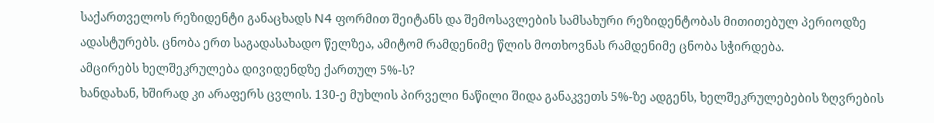საქართველოს რეზიდენტი განაცხადს N4 ფორმით შეიტანს და შემოსავლების სამსახური რეზიდენტობას მითითებულ პერიოდზე ადასტურებს. ცნობა ერთ საგადასახადო წელზეა, ამიტომ რამდენიმე წლის მოთხოვნას რამდენიმე ცნობა სჭირდება.
ამცირებს ხელშეკრულება დივიდენდზე ქართულ 5%-ს?
ხანდახან, ხშირად კი არაფერს ცვლის. 130-ე მუხლის პირველი ნაწილი შიდა განაკვეთს 5%-ზე ადგენს, ხელშეკრულებების ზღვრების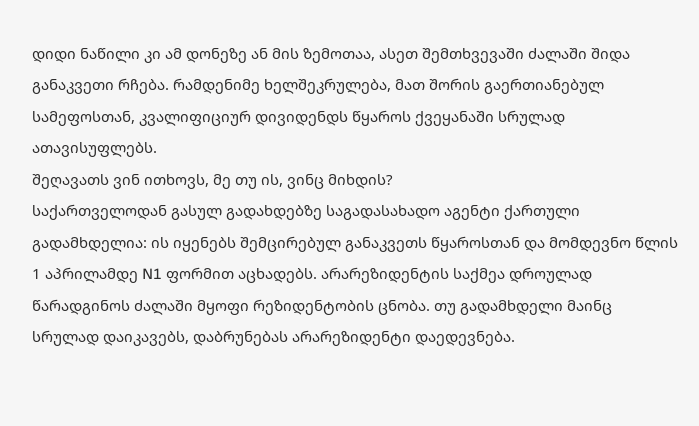დიდი ნაწილი კი ამ დონეზე ან მის ზემოთაა, ასეთ შემთხვევაში ძალაში შიდა განაკვეთი რჩება. რამდენიმე ხელშეკრულება, მათ შორის გაერთიანებულ სამეფოსთან, კვალიფიციურ დივიდენდს წყაროს ქვეყანაში სრულად ათავისუფლებს.
შეღავათს ვინ ითხოვს, მე თუ ის, ვინც მიხდის?
საქართველოდან გასულ გადახდებზე საგადასახადო აგენტი ქართული გადამხდელია: ის იყენებს შემცირებულ განაკვეთს წყაროსთან და მომდევნო წლის 1 აპრილამდე N1 ფორმით აცხადებს. არარეზიდენტის საქმეა დროულად წარადგინოს ძალაში მყოფი რეზიდენტობის ცნობა. თუ გადამხდელი მაინც სრულად დაიკავებს, დაბრუნებას არარეზიდენტი დაედევნება.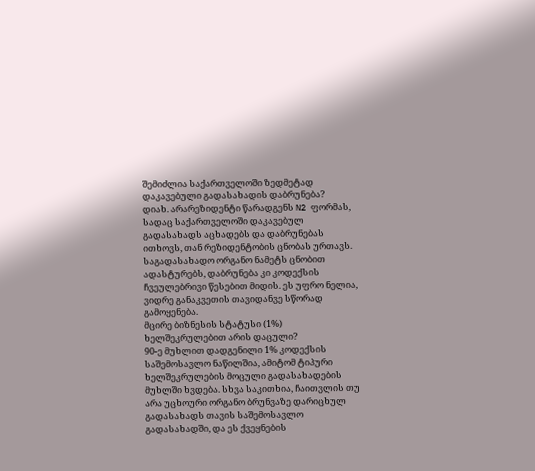შემიძლია საქართველოში ზედმეტად დაკავებული გადასახადის დაბრუნება?
დიახ. არარეზიდენტი წარადგენს N2 ფორმას, სადაც საქართველოში დაკავებულ გადასახადს აცხადებს და დაბრუნებას ითხოვს, თან რეზიდენტობის ცნობას ურთავს. საგადასახადო ორგანო ნამეტს ცნობით ადასტურებს, დაბრუნება კი კოდექსის ჩვეულებრივი წესებით მიდის. ეს უფრო ნელია, ვიდრე განაკვეთის თავიდანვე სწორად გამოყენება.
მცირე ბიზნესის სტატუსი (1%) ხელშეკრულებით არის დაცული?
90-ე მუხლით დადგენილი 1% კოდექსის საშემოსავლო ნაწილშია, ამიტომ ტიპური ხელშეკრულების მოცული გადასახადების მუხლში ხვდება. სხვა საკითხია, ჩაითვლის თუ არა უცხოური ორგანო ბრუნვაზე დარიცხულ გადასახადს თავის საშემოსავლო გადასახადში, და ეს ქვეყნების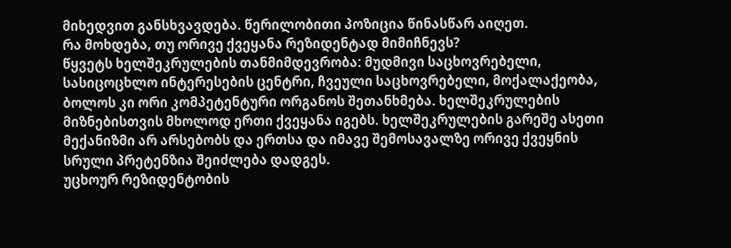მიხედვით განსხვავდება. წერილობითი პოზიცია წინასწარ აიღეთ.
რა მოხდება, თუ ორივე ქვეყანა რეზიდენტად მიმიჩნევს?
წყვეტს ხელშეკრულების თანმიმდევრობა: მუდმივი საცხოვრებელი, სასიცოცხლო ინტერესების ცენტრი, ჩვეული საცხოვრებელი, მოქალაქეობა, ბოლოს კი ორი კომპეტენტური ორგანოს შეთანხმება. ხელშეკრულების მიზნებისთვის მხოლოდ ერთი ქვეყანა იგებს. ხელშეკრულების გარეშე ასეთი მექანიზმი არ არსებობს და ერთსა და იმავე შემოსავალზე ორივე ქვეყნის სრული პრეტენზია შეიძლება დადგეს.
უცხოურ რეზიდენტობის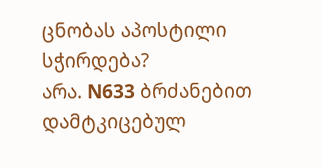ცნობას აპოსტილი სჭირდება?
არა. N633 ბრძანებით დამტკიცებულ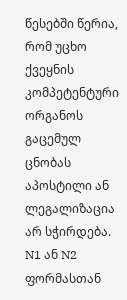წესებში წერია, რომ უცხო ქვეყნის კომპეტენტური ორგანოს გაცემულ ცნობას აპოსტილი ან ლეგალიზაცია არ სჭირდება. N1 ან N2 ფორმასთან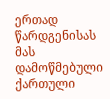ერთად წარდგენისას მას დამოწმებული ქართული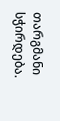თარგმანი სჭირდება.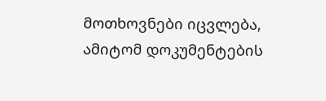მოთხოვნები იცვლება, ამიტომ დოკუმენტების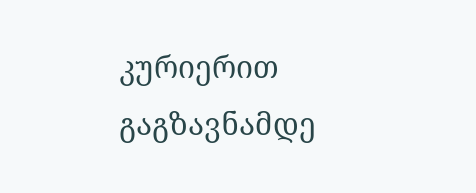კურიერით გაგზავნამდე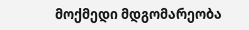მოქმედი მდგომარეობა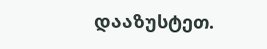დააზუსტეთ.